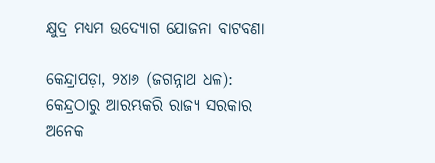କ୍ଷୁଦ୍ର ମଧ୍ୟମ ଉଦ୍ୟୋଗ ଯୋଜନା ବାଟବଣା

କେନ୍ଦ୍ରାପଡ଼ା, ୨୪ା୬ (ଜଗନ୍ନାଥ ଧଳ): କେନ୍ଦ୍ରଠାରୁ ଆରମ୍ଭକରି ରାଜ୍ୟ ସରକାର ଅନେକ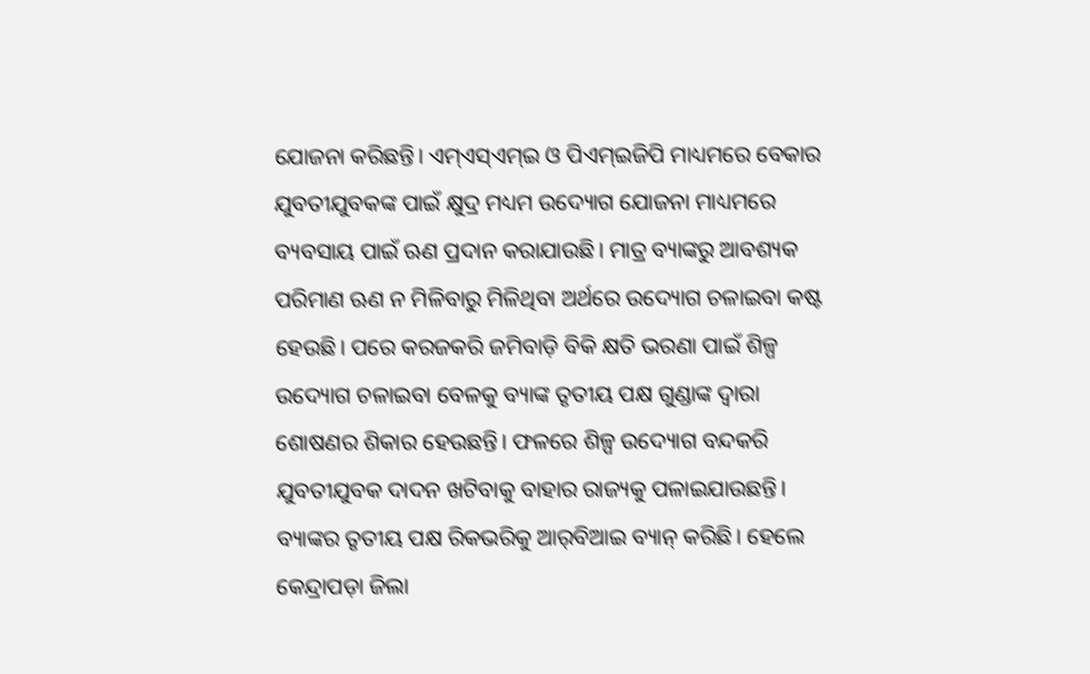ଯୋଜନା କରିଛନ୍ତି। ଏମ୍‌ଏସ୍‌ଏମ୍‌ଇ ଓ ପିଏମ୍‌ଇଜିପି ମାଧ୍ୟମରେ ବେକାର ଯୁବତୀଯୁବକଙ୍କ ପାଇଁ କ୍ଷୁଦ୍ର ମଧ୍ୟମ ଉଦ୍ୟୋଗ ଯୋଜନା ମାଧ୍ୟମରେ ବ୍ୟବସାୟ ପାଇଁ ଋଣ ପ୍ରଦାନ କରାଯାଉଛି। ମାତ୍ର ବ୍ୟାଙ୍କରୁ ଆବଶ୍ୟକ ପରିମାଣ ଋଣ ନ ମିଳିବାରୁ ମିଳିଥିବା ଅର୍ଥରେ ଉଦ୍ୟୋଗ ଚଳାଇବା କଷ୍ଟ ହେଉଛି। ପରେ କରଜକରି ଜମିବାଡ଼ି ବିକି କ୍ଷତି ଭରଣା ପାଇଁ ଶିଳ୍ପ ଉଦ୍ୟୋଗ ଚଳାଇବା ବେଳକୁ ବ୍ୟାଙ୍କ ତୃତୀୟ ପକ୍ଷ ଗୁଣ୍ଡାଙ୍କ ଦ୍ୱାରା ଶୋଷଣର ଶିକାର ହେଉଛନ୍ତି। ଫଳରେ ଶିଳ୍ପ ଉଦ୍ୟୋଗ ବନ୍ଦକରି ଯୁବତୀଯୁବକ ଦାଦନ ଖଟିବାକୁ ବାହାର ରାଜ୍ୟକୁ ପଳାଇଯାଉଛନ୍ତି। ବ୍ୟାଙ୍କର ତୃତୀୟ ପକ୍ଷ ରିକଭରିକୁ ଆର୍‌ବିଆଇ ବ୍ୟାନ୍‌ କରିଛି। ହେଲେ କେନ୍ଦ୍ରାପଡ଼ା ଜିଲା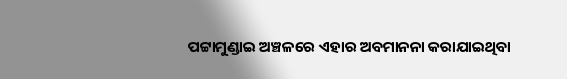ପଟ୍ଟାମୁଣ୍ଡାଇ ଅଞ୍ଚଳରେ ଏହାର ଅବମାନନା କରାଯାଇଥିବା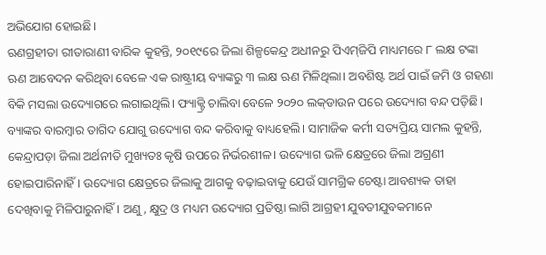ଅଭିଯୋଗ ହୋଇଛି।
ଋଣଗ୍ରହୀତା ରୀତାରାଣୀ ବାରିକ କୁହନ୍ତି, ୨୦୧୯ରେ ଜିଲା ଶିଳ୍ପକେନ୍ଦ୍ର ଅଧୀନରୁ ପିଏମ୍‌ଜିପି ମାଧ୍ୟମରେ ୮ ଲକ୍ଷ ଟଙ୍କା ଋଣ ଆବେଦନ କରିଥିବା ବେଳେ ଏକ ରାଷ୍ଟ୍ରୀୟ ବ୍ୟାଙ୍କରୁ ୩ ଲକ୍ଷ ଋଣ ମିଳିଥିଲା। ଅବଶିଷ୍ଟ ଅର୍ଥ ପାଇଁ ଜମି ଓ ଗହଣା ବିକି ମସଲା ଉଦ୍ୟୋଗରେ ଲଗାଇଥିଲି। ଫ୍ୟାକ୍ଟ୍ରି ଚାଲିବା ବେଳେ ୨୦୨୦ ଲକ୍‌ଡାଉନ ପରେ ଉଦ୍ୟୋଗ ବନ୍ଦ ପଡ଼ିଛି। ବ୍ୟାଙ୍କର ବାରମ୍ବାର ତାଗିଦ ଯୋଗୁ ଉଦ୍ୟୋଗ ବନ୍ଦ କରିବାକୁ ବାଧ୍ୟହେଲି। ସାମାଜିକ କର୍ମୀ ସତ୍ୟପ୍ରିୟ ସାମଲ କୁହନ୍ତି, କେନ୍ଦ୍ରାପଡ଼ା ଜିଲା ଅର୍ଥନୀତି ମୁଖ୍ୟତଃ କୃଷି ଉପରେ ନିର୍ଭରଶୀଳ। ଉଦ୍ୟୋଗ ଭଳି କ୍ଷେତ୍ରରେ ଜିଲା ଅଗ୍ରଣୀ ହୋଇପାରିନାହିଁ। ଉଦ୍ୟୋଗ କ୍ଷେତ୍ରରେ ଜିଲାକୁ ଆଗକୁ ବଢ଼ାଇବାକୁ ଯେଉଁ ସାମଗ୍ରିକ ଚେଷ୍ଟା ଆବଶ୍ୟକ ତାହା ଦେଖିବାକୁ ମିଳିପାରୁନାହିଁ। ଅଣୁ, କ୍ଷୁଦ୍ର ଓ ମଧ୍ୟମ ଉଦ୍ୟୋଗ ପ୍ରତିଷ୍ଠା ଲାଗି ଆଗ୍ରହୀ ଯୁବତୀଯୁବକମାନେ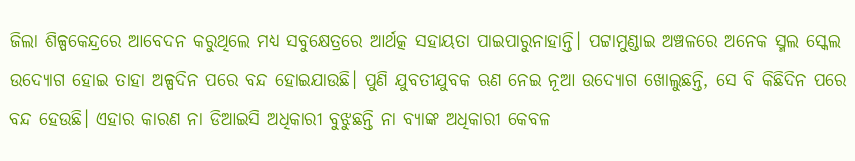ଜିଲା ଶିଳ୍ପକେନ୍ଦ୍ରରେ ଆବେଦନ କରୁଥିଲେ ମଧ୍ୟ ସବୁକ୍ଷେତ୍ରରେ ଆର୍ଥତ୍କ ସହାୟତା ପାଇପାରୁନାହାନ୍ତି। ପଟ୍ଟାମୁଣ୍ଡାଇ ଅଞ୍ଚଳରେ ଅନେକ ସ୍ମଲ ସ୍କେଲ ଉଦ୍ୟୋଗ ହୋଇ ତାହା ଅଳ୍ପଦିନ ପରେ ବନ୍ଦ ହୋଇଯାଉଛି। ପୁଣି ଯୁବତୀଯୁବକ ଋଣ ନେଇ ନୂଆ ଉଦ୍ୟୋଗ ଖୋଲୁଛନ୍ତି, ସେ ବି କିଛିଦିନ ପରେ ବନ୍ଦ ହେଉଛି। ଏହାର କାରଣ ନା ଡିଆଇସି ଅଧିକାରୀ ବୁଝୁଛନ୍ତି ନା ବ୍ୟାଙ୍କ ଅଧିକାରୀ କେବଳ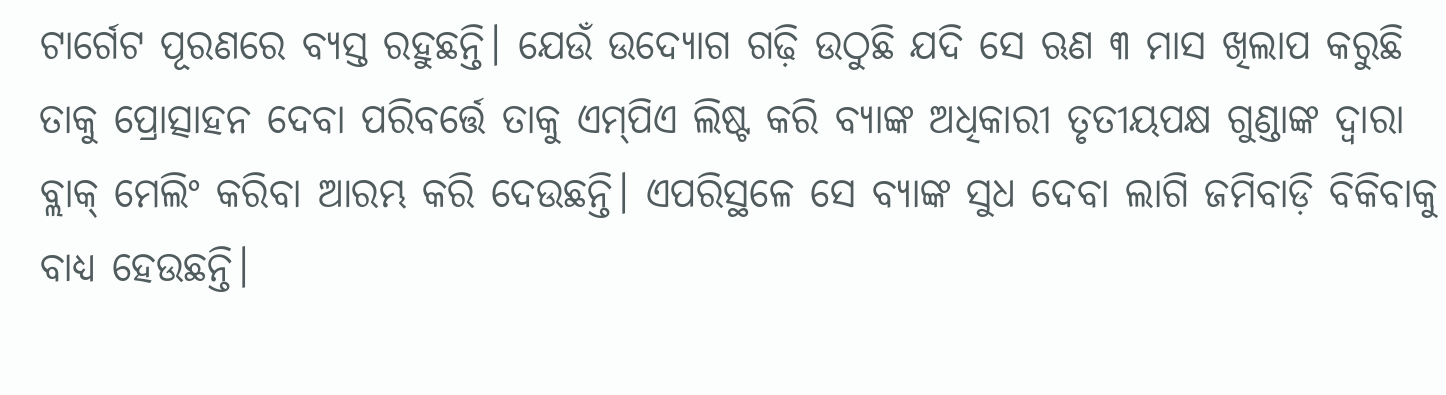ଟାର୍ଗେଟ ପୂରଣରେ ବ୍ୟସ୍ତ ରହୁଛନ୍ତି। ଯେଉଁ ଉଦ୍ୟୋଗ ଗଢ଼ି ଉଠୁଛି ଯଦି ସେ ଋଣ ୩ ମାସ ଖିଲାପ କରୁଛି ତାକୁ ପ୍ରୋତ୍ସାହନ ଦେବା ପରିବର୍ତ୍ତେ ତାକୁ ଏମ୍‌ପିଏ ଲିଷ୍ଟ କରି ବ୍ୟାଙ୍କ ଅଧିକାରୀ ତୃତୀୟପକ୍ଷ ଗୁଣ୍ଡାଙ୍କ ଦ୍ୱାରା ବ୍ଲାକ୍‌ ମେଲିଂ କରିବା ଆରମ୍ଭ କରି ଦେଉଛନ୍ତି। ଏପରିସ୍ଥଳେ ସେ ବ୍ୟାଙ୍କ ସୁଧ ଦେବା ଲାଗି ଜମିବାଡ଼ି ବିକିବାକୁ ବାଧ୍ୟ ହେଉଛନ୍ତି।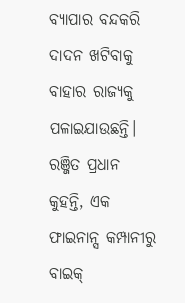ବ୍ୟାପାର ବନ୍ଦକରି ଦାଦନ ଖଟିବାକୁ ବାହାର ରାଜ୍ୟକୁ ପଳାଇଯାଉଛନ୍ତି। ରଞ୍ଜିତ ପ୍ରଧାନ କୁହନ୍ତି, ଏକ ଫାଇନାନ୍ସ କମ୍ପାନୀରୁ ବାଇକ୍‌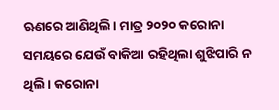ଋଣରେ ଆଣିଥିଲି। ମାତ୍ର ୨୦୨୦ କରୋନା ସମୟରେ ଯେଉଁ ବାକିଆ ରହିଥିଲା ଶୁଝିପାରି ନ ଥିଲି। କରୋନା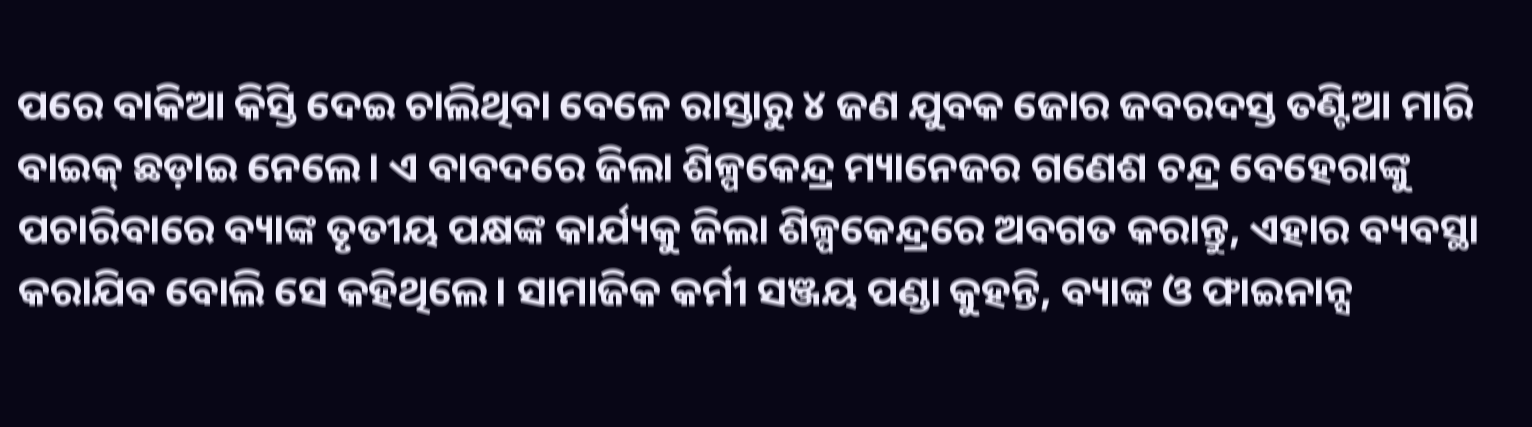ପରେ ବାକିଆ କିସ୍ତି ଦେଇ ଚାଲିଥିବା ବେଳେ ରାସ୍ତାରୁ ୪ ଜଣ ଯୁବକ ଜୋର ଜବରଦସ୍ତ ତଣ୍ଟିଆ ମାରି ବାଇକ୍‌ ଛଡ଼ାଇ ନେଲେ। ଏ ବାବଦରେ ଜିଲା ଶିଳ୍ପକେନ୍ଦ୍ର ମ୍ୟାନେଜର ଗଣେଶ ଚନ୍ଦ୍ର ବେହେରାଙ୍କୁ ପଚାରିବାରେ ବ୍ୟାଙ୍କ ତୃତୀୟ ପକ୍ଷଙ୍କ କାର୍ଯ୍ୟକୁ ଜିଲା ଶିଳ୍ପକେନ୍ଦ୍ରରେ ଅବଗତ କରାନ୍ତୁ, ଏହାର ବ୍ୟବସ୍ଥା କରାଯିବ ବୋଲି ସେ କହିଥିଲେ। ସାମାଜିକ କର୍ମୀ ସଞ୍ଜୟ ପଣ୍ଡା କୁହନ୍ତି, ବ୍ୟାଙ୍କ ଓ ଫାଇନାନ୍ସ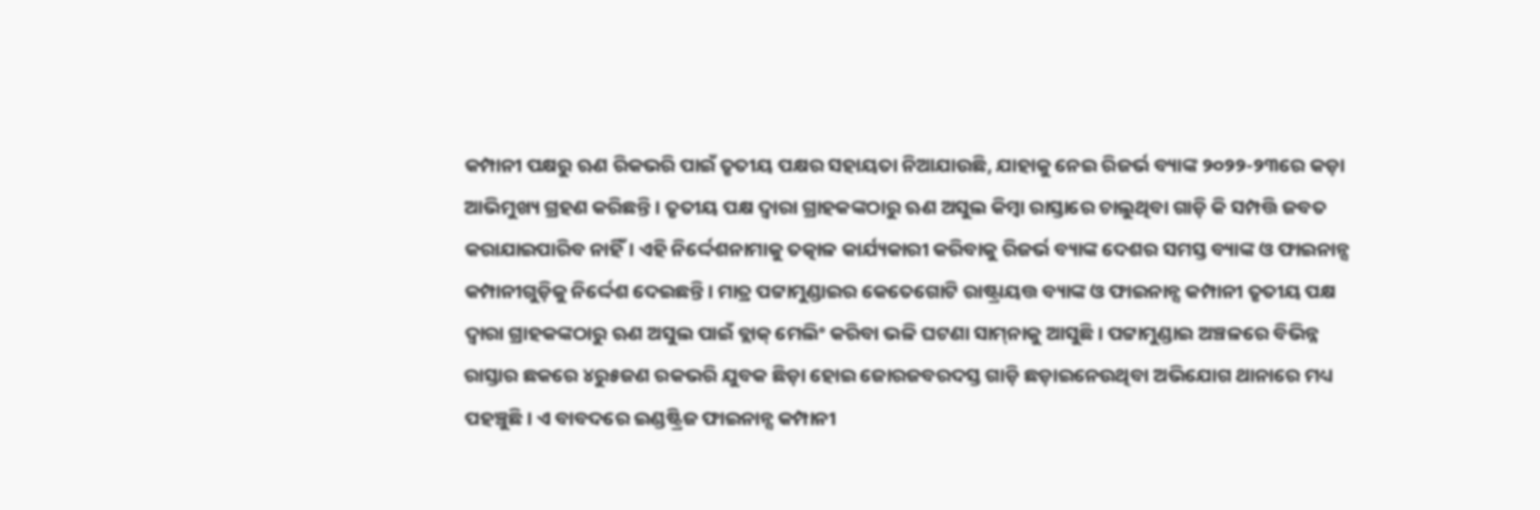କମ୍ପାନୀ ପକ୍ଷରୁ ଋଣ ରିକଭରି ପାଇଁ ତୃତୀୟ ପକ୍ଷର ସହାୟତା ନିଆଯାଉଛି, ଯାହାକୁ ନେଇ ରିଜର୍ଭ ବ୍ୟାଙ୍କ ୨୦୨୨-୨୩ରେ କଡ଼ା ଆଭିମୁଖ୍ୟ ଗ୍ରହଣ କରିଛନ୍ତି। ତୃତୀୟ ପକ୍ଷ ଦ୍ୱାରା ଗ୍ରାହକଙ୍କଠାରୁ ଋଣ ଅସୁଲ କିମ୍ବା ରାସ୍ତାରେ ଚାଲୁଥିବା ଗାଡ଼ି କି ସମ୍ପତ୍ତି ଜବତ କରାଯାଇପାରିବ ନାହିଁ। ଏହି ନିର୍ଦ୍ଦେଶନାମାକୁ ତତ୍କାଳ କାର୍ଯ୍ୟକାରୀ କରିବାକୁ ରିଜର୍ଭ ବ୍ୟାଙ୍କ ଦେଶର ସମସ୍ତ ବ୍ୟାଙ୍କ ଓ ଫାଇନାନ୍ସ କମ୍ପାନୀଗୁଡ଼ିକୁ ନିର୍ଦ୍ଦେଶ ଦେଇଛନ୍ତି। ମାତ୍ର ପଟ୍ଟାମୁଣ୍ଡାଇର କେତେଗୋଟି ରାଷ୍ଟ୍ରାୟତ୍ତ ବ୍ୟାଙ୍କ ଓ ଫାଇନାନ୍ସ କମ୍ପାନୀ ତୃତୀୟ ପକ୍ଷ ଦ୍ୱାରା ଗ୍ରାହକଙ୍କଠାରୁ ଋଣ ଅସୁଲ ପାଇଁ ବ୍ଲାକ୍‌ ମେଲିଂ କରିବା ଭଳି ଘଟଣା ସାମ୍‌ନାକୁ ଆସୁଛି। ପଟ୍ଟାମୁଣ୍ଡାଇ ଅଞ୍ଚଳରେ ବିଭିନ୍ନ ରାସ୍ତାର ଛକରେ ୪ରୁ୫ଜଣ ରକଭରି ଯୁବକ ଛିଡ଼ା ହୋଇ ଜୋରଜବରଦସ୍ତ ଗାଡ଼ି ଛଡ଼ାଇନେଉଥିବା ଅଭିଯୋଗ ଥାନାରେ ମଧ୍ୟ ପହଞ୍ଚୁଛି। ଏ ବାବଦରେ ଇଣ୍ଡଷ୍ଟ୍ରିଜ ଫାଇନାନ୍ସ କମ୍ପାନୀ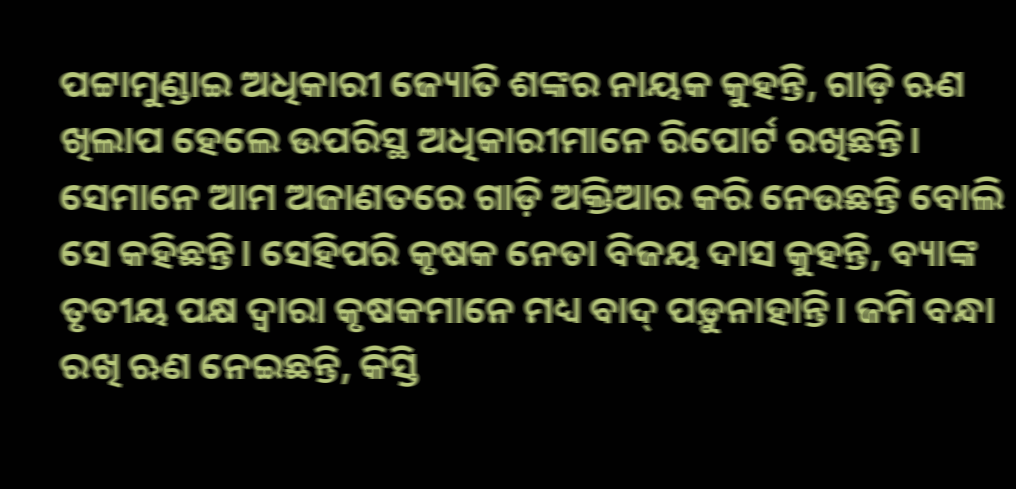ପଟ୍ଟାମୁଣ୍ଡାଇ ଅଧିକାରୀ ଜ୍ୟୋତି ଶଙ୍କର ନାୟକ କୁହନ୍ତି, ଗାଡ଼ି ଋଣ ଖିଲାପ ହେଲେ ଉପରିସ୍ଥ ଅଧିକାରୀମାନେ ରିପୋର୍ଟ ରଖିଛନ୍ତି। ସେମାନେ ଆମ ଅଜାଣତରେ ଗାଡ଼ି ଅକ୍ତିଆର କରି ନେଉଛନ୍ତି ବୋଲି ସେ କହିଛନ୍ତି। ସେହିପରି କୃଷକ ନେତା ବିଜୟ ଦାସ କୁହନ୍ତି, ବ୍ୟାଙ୍କ ତୃତୀୟ ପକ୍ଷ ଦ୍ୱାରା କୃଷକମାନେ ମଧ୍ୟ ବାଦ୍‌ ପଡ଼ୁନାହାନ୍ତି। ଜମି ବନ୍ଧା ରଖି ଋଣ ନେଇଛନ୍ତି, କିସ୍ତି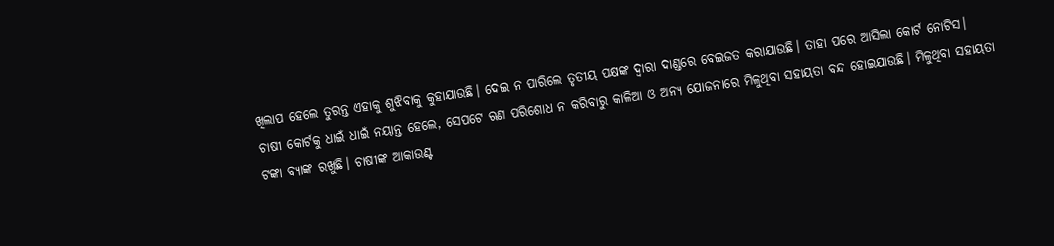ଖିଲାପ ହେଲେ ତୁରନ୍ତ ଏହାକୁ ଶୁଝିବାକୁ କୁହାଯାଉଛି। ଦେଇ ନ ପାରିଲେ ତୃତୀୟ ପକ୍ଷଙ୍କ ଦ୍ୱାରା ଦାଣ୍ଡରେ ବେଇଜତ କରାଯାଉଛି। ତାହା ପରେ ଆସିଲା କୋର୍ଟ ନୋଟିସ। ଚାଷୀ କୋର୍ଟକୁ ଧାଇଁ ଧାଇଁ ନୟାନ୍ତ ହେଲେ, ସେପଟେ ଋଣ ପରିଶୋଧ ନ କରିବାରୁ କାଳିଆ ଓ ଅନ୍ୟ ଯୋଜନାରେ ମିଳୁଥିବା ସହାୟତା ବନ୍ଦ ହୋଇଯାଉଛି। ମିଳୁଥିବା ସହାୟତା ଟଙ୍କା ବ୍ୟାଙ୍କ ରଖୁଛି। ଚାଷୀଙ୍କ ଆକାଉଣ୍ଟ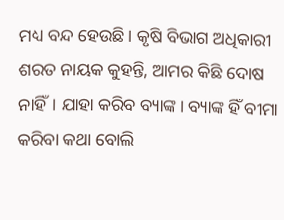ମଧ୍ୟ ବନ୍ଦ ହେଉଛି। କୃଷି ବିଭାଗ ଅଧିକାରୀ ଶରତ ନାୟକ କୁହନ୍ତି, ଆମର କିଛି ଦୋଷ ନାହିଁ। ଯାହା କରିବ ବ୍ୟାଙ୍କ। ବ୍ୟାଙ୍କ ହିଁ ବୀମା କରିବା କଥା ବୋଲି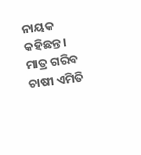ନାୟକ କହିଛନ୍ତ। ମାତ୍ର ଗରିବ ଚାଷୀ ଏମିତି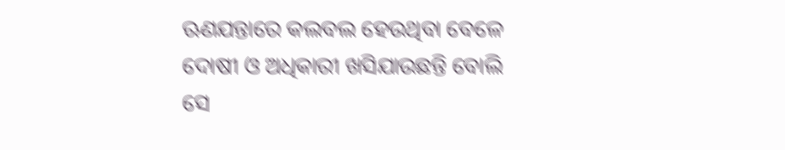ଋଣଯନ୍ତାରେ କଲବଲ ହେଉଥିବା ବେଳେ ଦୋଷୀ ଓ ଅଧିକାରୀ ଖସିଯାଉଛନ୍ତି ବୋଲି ସେ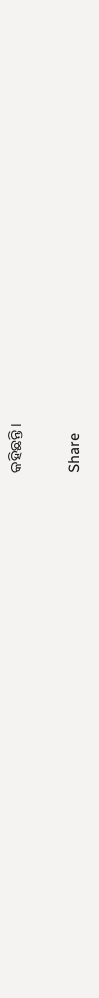କହିଛନ୍ତି।

Share